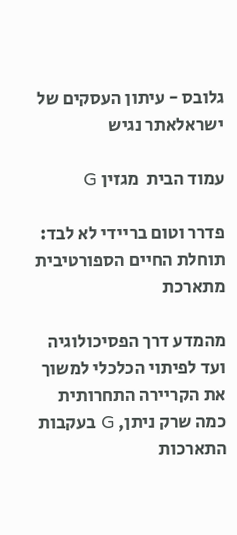גלובס - עיתון העסקים של ישראלאתר נגיש

עמוד הבית  מגזין G

פדרר וטום בריידי לא לבד: תוחלת החיים הספורטיבית מתארכת

מהמדע דרך הפסיכולוגיה ועד לפיתוי הכלכלי למשוך את הקריירה התחרותית כמה שרק ניתן, G בעקבות התארכות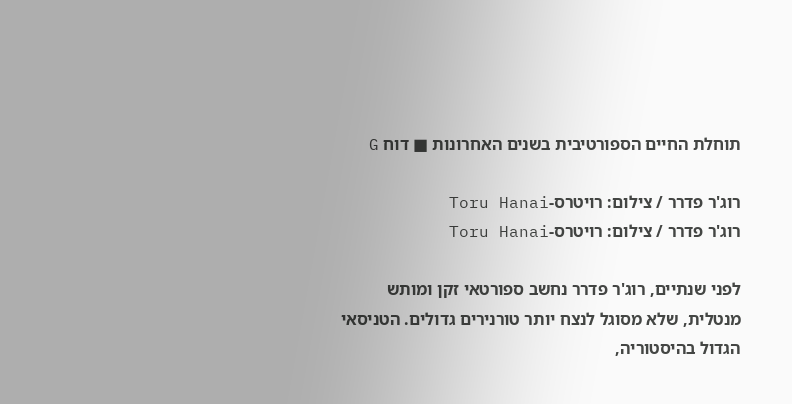תוחלת החיים הספורטיבית בשנים האחרונות ■ דוח G

רוג'ר פדרר / צילום: רויטרס-Toru Hanai
רוג'ר פדרר / צילום: רויטרס-Toru Hanai

לפני שנתיים, רוג'ר פדרר נחשב ספורטאי זקן ומותש מנטלית, שלא מסוגל לנצח יותר טורנירים גדולים. הטניסאי הגדול בהיסטוריה,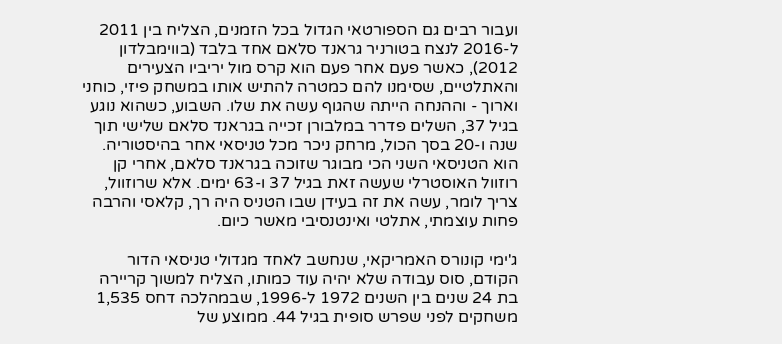ועבור רבים גם הספורטאי הגדול בכל הזמנים, הצליח בין 2011 ל-2016 לנצח בטורניר גראנד סלאם אחד בלבד (בווימבלדון 2012), כאשר פעם אחר פעם הוא קרס מול יריביו הצעירים והאתלטיים, שסימנו להם כמטרה להתיש אותו במשחק פיזי, כוחני וארוך - וההנחה הייתה שהגוף עשה את שלו. השבוע, כשהוא נוגע בגיל 37, השלים פדרר במלבורן זכייה בגראנד סלאם שלישי תוך שנה ו-20 בסך הכול, מרחק ניכר מכל טניסאי אחר בהיסטוריה. הוא הטניסאי השני הכי מבוגר שזוכה בגראנד סלאם, אחרי קן רוזוול האוסטרלי שעשה זאת בגיל 37 ו-63 ימים. אלא שרוזוול, צריך לומר, עשה את זה בעידן שבו הטניס היה רך, קלאסי והרבה פחות עוצמתי, אתלטי ואינטנסיבי מאשר כיום.

ג'ימי קונורס האמריקאי, שנחשב לאחד מגדולי טניסאי הדור הקודם, סוס עבודה שלא יהיה עוד כמותו, הצליח למשוך קריירה בת 24 שנים בין השנים 1972 ל-1996, שבמהלכה דחס 1,535 משחקים לפני שפרש סופית בגיל 44. ממוצע של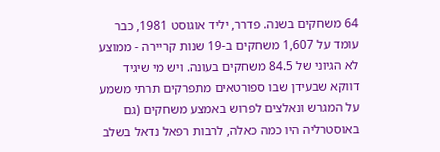64 משחקים בשנה. פדרר, יליד אוגוסט 1981, כבר עומד על 1,607 משחקים ב-19 שנות קריירה - ממוצע לא הגיוני של 84.5 משחקים בעונה. ויש מי שיגיד דווקא שבעידן שבו ספורטאים מתפרקים תרתי משמע על המגרש ונאלצים לפרוש באמצע משחקים (גם באוסטרליה היו כמה כאלה, לרבות רפאל נדאל בשלב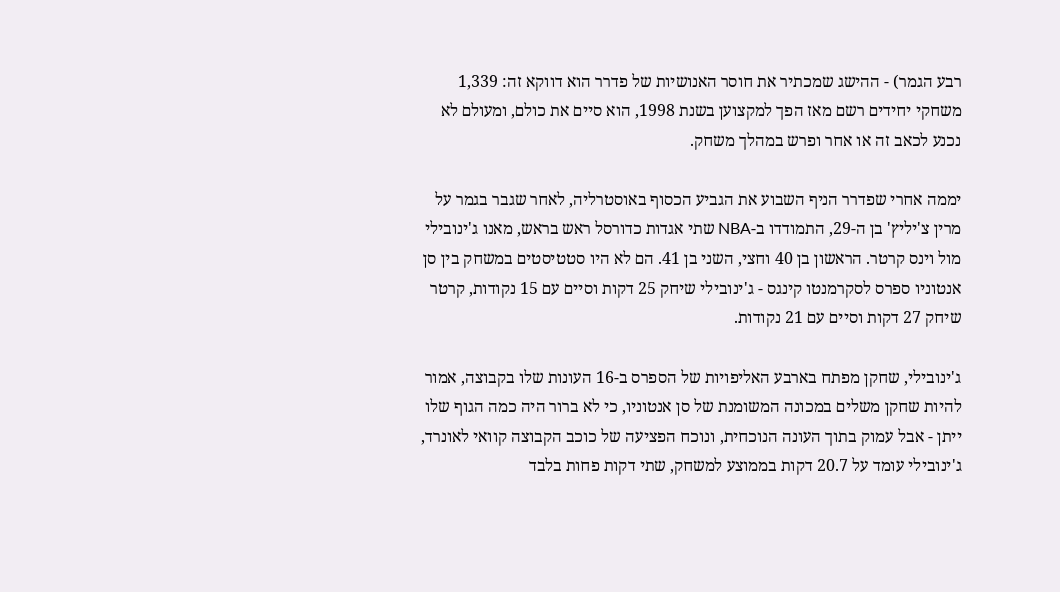רבע הגמר) - ההישג שמכתיר את חוסר האנושיות של פדרר הוא דווקא זה: 1,339 משחקי יחידים רשם מאז הפך למקצוען בשנת 1998, הוא סיים את כולם, ומעולם לא נכנע לכאב זה או אחר ופרש במהלך משחק.

יממה אחרי שפדרר הניף השבוע את הגביע הכסוף באוסטרליה, לאחר שגבר בגמר על מרין צ'יליץ' בן ה-29, התמודדו ב-NBA שתי אגדות כדורסל ראש בראש, מאנו ג'ינובילי מול וינס קרטר. הראשון בן 40 וחצי, השני בן 41. הם לא היו סטטיסטים במשחק בין סן אנטוניו ספרס לסקרמנטו קינגס - ג'ינובילי שיחק 25 דקות וסיים עם 15 נקודות, קרטר שיחק 27 דקות וסיים עם 21 נקודות.

ג'ינובילי, שחקן מפתח בארבע האליפויות של הספרס ב-16 העונות שלו בקבוצה, אמור להיות שחקן משלים במכונה המשומנת של סן אנטוניו, כי לא ברור היה כמה הגוף שלו ייתן - אבל עמוק בתוך העונה הנוכחית, ונוכח הפציעה של כוכב הקבוצה קוואי לאונרד, ג'ינובילי עומד על 20.7 דקות בממוצע למשחק, שתי דקות פחות בלבד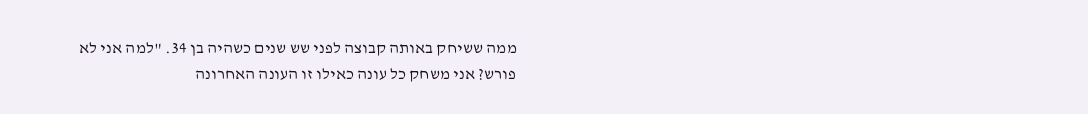ממה ששיחק באותה קבוצה לפני שש שנים כשהיה בן 34. "למה אני לא פורש? אני משחק כל עונה כאילו זו העונה האחרונה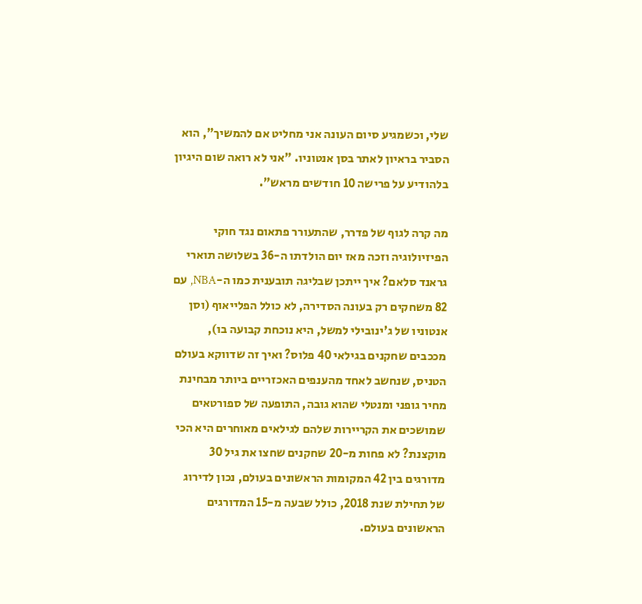שלי, וכשמגיע סיום העונה אני מחליט אם להמשיך", הוא הסביר בראיון לאתר בסן אנטוניו. "אני לא רואה שום היגיון בלהודיע על פרישה 10 חודשים מראש".

מה קרה לגוף של פדרר, שהתעורר פתאום נגד חוקי הפיזיולוגיה וזכה מאז יום הולדתו ה-36 בשלושה תוארי גראנד סלאם? איך ייתכן שבליגה תובענית כמו ה-NBA, עם 82 משחקים רק בעונה הסדירה, לא כולל הפלייאוף (וסן אנטוניו של ג'ינובילי למשל, היא נוכחת קבועה בו), מככבים שחקנים בגילאי 40 פלוס? ואיך זה שדווקא בעולם הטניס, שנחשב לאחד מהענפים האכזריים ביותר מבחינת מחיר גופני ומנטלי שהוא גובה, התופעה של ספורטאים שמושכים את הקריירות שלהם לגילאים מאוחרים היא הכי מוקצנת? לא פחות מ-20 שחקנים שחצו את גיל 30 מדורגים בין 42 המקומות הראשונים בעולם, נכון לדירוג של תחילת שנת 2018, כולל שבעה מ-15 המדורגים הראשונים בעולם.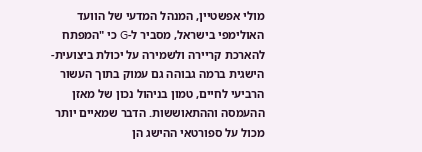מולי אפשטיין, המנהל המדעי של הוועד האולימפי בישראל, מסביר ל-G כי "המפתח להארכת קריירה ולשמירה על יכולת ביצועית-הישגית ברמה גבוהה גם עמוק בתוך העשור הרביעי לחיים, טמון בניהול נכון של מאזן ההעמסה וההתאוששות. הדבר שמאיים יותר מכול על ספורטאי ההישג הן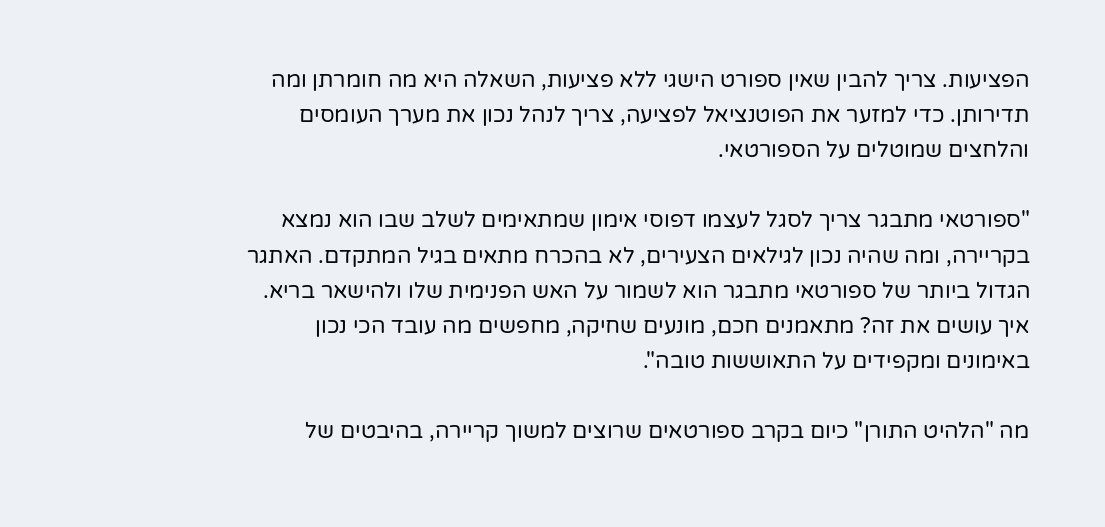הפציעות. צריך להבין שאין ספורט הישגי ללא פציעות, השאלה היא מה חומרתן ומה תדירותן. כדי למזער את הפוטנציאל לפציעה, צריך לנהל נכון את מערך העומסים והלחצים שמוטלים על הספורטאי.

"ספורטאי מתבגר צריך לסגל לעצמו דפוסי אימון שמתאימים לשלב שבו הוא נמצא בקריירה, ומה שהיה נכון לגילאים הצעירים, לא בהכרח מתאים בגיל המתקדם. האתגר הגדול ביותר של ספורטאי מתבגר הוא לשמור על האש הפנימית שלו ולהישאר בריא. איך עושים את זה? מתאמנים חכם, מונעים שחיקה, מחפשים מה עובד הכי נכון באימונים ומקפידים על התאוששות טובה".

מה "הלהיט התורן" כיום בקרב ספורטאים שרוצים למשוך קריירה, בהיבטים של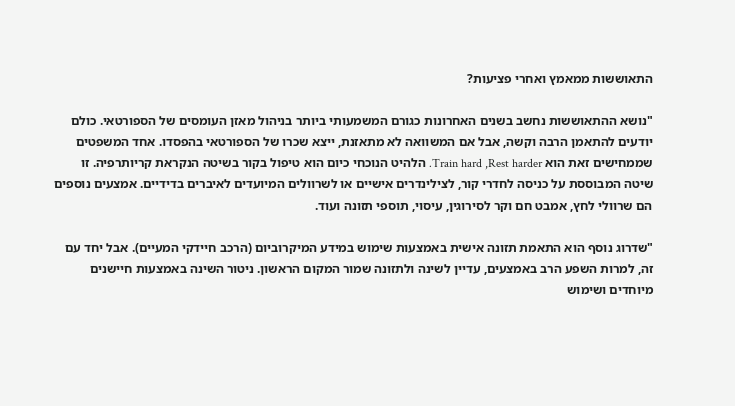התאוששות ממאמץ ואחרי פציעות?

"נושא ההתאוששות נחשב בשנים האחרונות כגורם המשמעותי ביותר בניהול מאזן העומסים של הספורטאי. כולם יודעים להתאמן הרבה וקשה, אבל אם המשוואה לא מתאזנת, ייצא שכרו של הספורטאי בהפסדו. אחד המשפטים שממחישים זאת הוא Train hard ,Rest harder. הלהיט הנוכחי כיום הוא טיפול בקור בשיטה הנקראת קריותרפיה. זו שיטה המבוססת על כניסה לחדרי קור, לצילינדרים אישיים או לשרוולים המיועדים לאיברים בדידיים. אמצעים נוספים הם שרוולי לחץ, אמבט חם וקר לסירוגין, עיסוי, תוספי תזונה ועוד.

"שדרוג נוסף הוא התאמת תזונה אישית באמצעות שימוש במידע המיקרוביום (הרכב חיידקי המעיים). אבל יחד עם זה, למרות השפע הרב באמצעים, עדיין לשינה ולתזונה שמור המקום הראשון. ניטור השינה באמצעות חיישנים מיוחדים ושימוש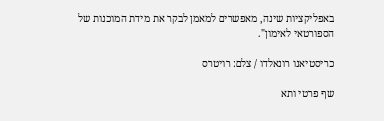באפליקציות שינה, מאפשרים למאמן לבקר את מידת המוכנות של הספורטאי לאימון".

כריסטיאנו רונאלדו / צלם: רויטרס

שף פרטי ותא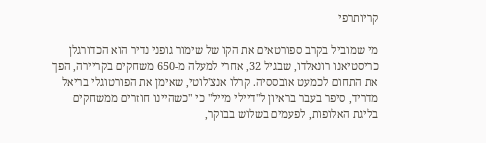קריותרפי

מי שמוביל בקרב ספורטאים את הקו של שימור גופני נדיר הוא הכדורגלן כריסטיאנו רונאלדו, שבגיל 32, אחרי למעלה מ-650 משחקים בקריירה, הפך את התחום לכמעט אובססיה. קרלו אנצ'לוטי, שאימן את הפורטוגלי בריאל מדריד, סיפר בעבר בראיון ל"דיילי מייל" כי "כשהיינו חוזרים ממשחקים בליגת האלופות, לפעמים בשלוש בבוקר,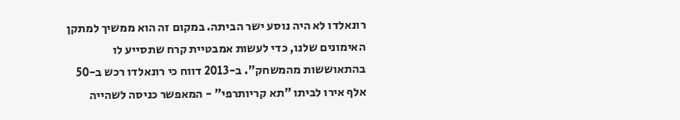רונאלדו לא היה נוסע ישר הביתה. במקום זה הוא ממשיך למתקן האימונים שלנו, כדי לעשות אמבטיית קרח שתסייע לו בהתאוששות מהמשחק". ב-2013 דווח כי רונאלדו רכש ב-50 אלף אירו לביתו "תא קריותרפי" - המאפשר כניסה לשהייה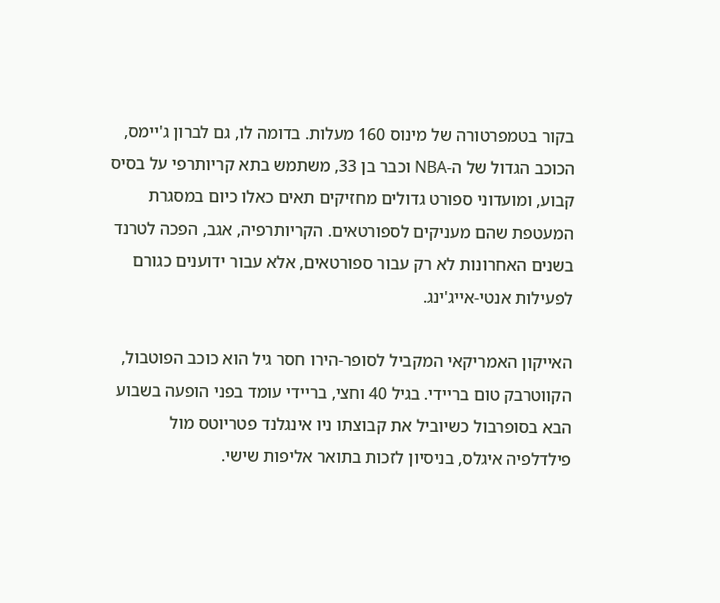בקור בטמפרטורה של מינוס 160 מעלות. בדומה לו, גם לברון ג'יימס, הכוכב הגדול של ה-NBA וכבר בן 33, משתמש בתא קריותרפי על בסיס קבוע, ומועדוני ספורט גדולים מחזיקים תאים כאלו כיום במסגרת המעטפת שהם מעניקים לספורטאים. הקריותרפיה, אגב, הפכה לטרנד בשנים האחרונות לא רק עבור ספורטאים, אלא עבור ידוענים כגורם לפעילות אנטי-אייג'ינג.

האייקון האמריקאי המקביל לסופר-הירו חסר גיל הוא כוכב הפוטבול, הקווטרבק טום בריידי. בגיל 40 וחצי, בריידי עומד בפני הופעה בשבוע הבא בסופרבול כשיוביל את קבוצתו ניו אינגלנד פטריוטס מול פילדלפיה איגלס, בניסיון לזכות בתואר אליפות שישי.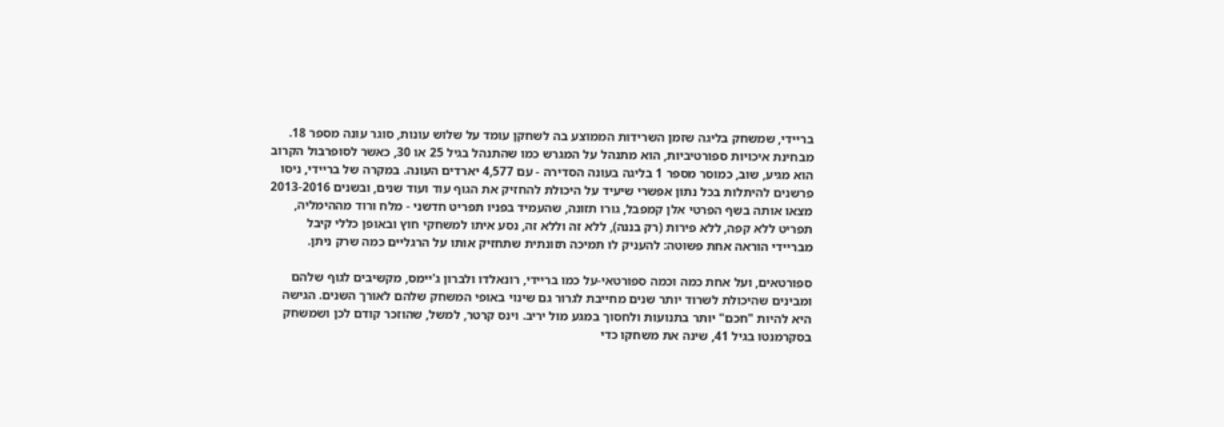בריידי, שמשחק בליגה שזמן השרידות הממוצע בה לשחקן עומד על שלוש עונות, סוגר עונה מספר 18. מבחינת איכויות ספורטיביות, הוא מתנהל על המגרש כמו שהתנהל בגיל 25 או 30, כאשר לסופרבול הקרוב הוא מגיע, שוב, כמוסר מספר 1 בליגה בעונה הסדירה - עם 4,577 יארדים העונה. במקרה של בריידי, ניסו פרשנים להיתלות בכל נתון אפשרי שיעיד על היכולת להחזיק את הגוף עוד ועוד שנים, ובשנים 2013-2016 מצאו אותה בשף הפרטי אלן קמפבל, גורו תזונה, שהעמיד בפניו תפריט חדשני - מלח ורוד מההימליה, תפריט ללא קפה, ללא פירות (רק בננה), ללא זה וללא זה, נסע איתו למשחקי חוץ ובאופן כללי קיבל מבריידי הוראה אחת פשוטה: להעניק לו תמיכה תזונתית שתחזיק אותו על הרגליים כמה שרק ניתן.

ספורטאים, ועל אחת כמה וכמה ספורטאי-על כמו בריידי, רונאלדו ולברון ג'יימס, מקשיבים לגוף שלהם ומבינים שהיכולת לשרוד יותר שנים מחייבת לגרור גם שינוי באופי המשחק שלהם לאורך השנים. הגישה היא להיות "חכם" יותר בתנועות ולחסוך במגע מול יריב. וינס קרטר, למשל, שהוזכר קודם לכן ושמשחק בסקרמנטו בגיל 41, שינה את משחקו כדי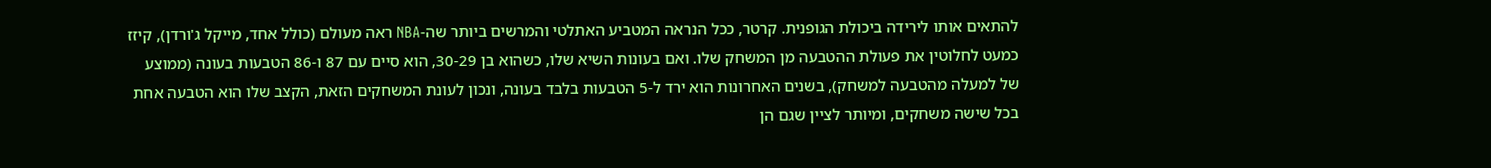להתאים אותו לירידה ביכולת הגופנית. קרטר, ככל הנראה המטביע האתלטי והמרשים ביותר שה-NBA ראה מעולם (כולל אחד, מייקל ג'ורדן), קיזז כמעט לחלוטין את פעולת ההטבעה מן המשחק שלו. ואם בעונות השיא שלו, כשהוא בן 30-29, הוא סיים עם 87 ו-86 הטבעות בעונה (ממוצע של למעלה מהטבעה למשחק), בשנים האחרונות הוא ירד ל-5 הטבעות בלבד בעונה, ונכון לעונת המשחקים הזאת, הקצב שלו הוא הטבעה אחת בכל שישה משחקים, ומיותר לציין שגם הן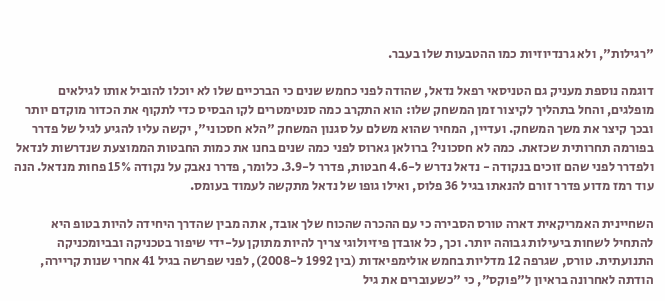"רגילות", ולא גרנדיוזיות כמו ההטבעות שלו בעבר.

דוגמה נוספת מעניק גם הטניסאי רפאל נדאל, שהודה לפני כחמש שנים כי הברכיים שלו לא יוכלו להוביל אותו לגילאים מופלגים, והחל בתהליך לקיצור זמן המשחק שלו: הוא התקרב כמה סנטימטרים לקו הבסיס כדי לתקוף את הכדור מוקדם יותר ובכך קיצר את משך המשחק. ועדיין, המחיר שהוא משלם על סגנון המשחק "הלא חסכוני", יקשה עליו להגיע לגיל של פדרר בפורמה תחרותית שכזאת. כמה לא חסכוני? ברולאן גארוס לפני כמה שנים בחנו את כמות החבטות הממוצעת שנדרשות לנדאל ולפדרר לפני שהם זוכים בנקודה - נדאל נדרש ל-4.6 חבטות, פדרר ל-3.9. כלומר, פדרר נאבק על נקודה 15% פחות מנדאל. הנה עוד רמז מדוע פדרר זורם להנאתו בגיל 36 פלוס, ואילו גופו של נדאל מתקשה לעמוד בעומס.

השחיינית האמריקאית דארה טורס הסבירה כי עם ההכרה שהכוח שלך אובד, אתה מבין שהדרך היחידה להיות בטופ היא להתחיל לשחות ביעילות גבוהה יותר. וכך, כל אובדן פיזיולוגי צריך להיות מתוקן על-ידי שיפור בטכניקה ובביומכניקה התנועתית. טורס, שגרפה 12 מדליות בחמש אולימפיאדות (בין 1992 ל-2008), לפני שפרשה בגיל 41 אחרי שנות קריירה, הודתה לאחרונה בראיון ל"פוקס", כי "כשעוברים את גיל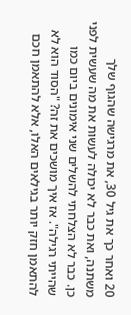20 ואחר כך את גיל 30, את מרגישה שהגוף שלך משתנה, ואת כבר לא יכולה לעשות את מה שעשית לפני כן. כבר לא הצלחתי להשלים שני אימונים ביום כמו שהייתי רגילה". אז איך מושכים את זה? "הסוד הוא לא להתאמן חזק יותר בגילאים האלו, אלא להתאמן חכם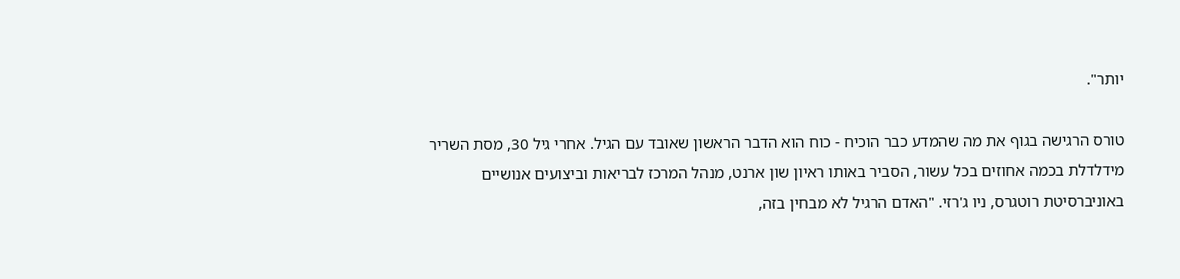יותר".

טורס הרגישה בגוף את מה שהמדע כבר הוכיח - כוח הוא הדבר הראשון שאובד עם הגיל. אחרי גיל 30, מסת השריר מידלדלת בכמה אחוזים בכל עשור, הסביר באותו ראיון שון ארנט, מנהל המרכז לבריאות וביצועים אנושיים באוניברסיטת רוטגרס, ניו ג'רזי. "האדם הרגיל לא מבחין בזה,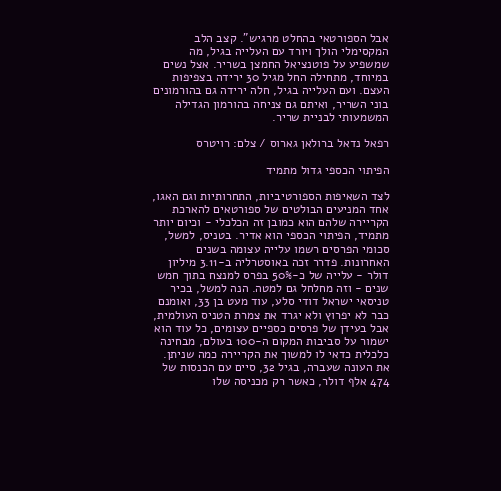אבל הספורטאי בהחלט מרגיש". קצב הלב המקסימלי הולך ויורד עם העלייה בגיל, מה שמשפיע על פוטנציאל החמצן בשריר. אצל נשים במיוחד, מתחילה החל מגיל 30 ירידה בצפיפות העצם. ועם העלייה בגיל, חלה ירידה גם בהורמונים בוני השריר, ואיתם גם צניחה בהורמון הגדילה המשמעותי לבניית שריר.

רפאל נדאל ברולאן גארוס / צלם: רויטרס

הפיתוי הכספי גדול מתמיד

לצד השאיפות הספורטיביות, התחרותיות וגם האגו, אחד המניעים הבולטים של ספורטאים להארכת הקריירה שלהם הוא כמובן זה הכלכלי - וכיום יותר מתמיד, הפיתוי הכספי הוא אדיר. בטניס, למשל, סכומי הפרסים רשמו עלייה עצומה בשנים האחרונות. פדרר זכה באוסטרליה ב-3.11 מיליון דולר - עלייה של כ-50% בפרס למנצח בתוך חמש שנים - וזה מחלחל גם למטה. הנה למשל, בכיר טניסאי ישראל דודי סלע, עוד מעט בן 33, ואומנם כבר לא יפרוץ ולא יגרד את צמרת הטניס העולמית, אבל בעידן של פרסים כספיים עצומים, כל עוד הוא ישמור על סביבות המקום ה-100 בעולם, מבחינה כלכלית כדאי לו למשוך את הקריירה כמה שניתן. את העונה שעברה, בגיל 32, סיים עם הכנסות של 474 אלף דולר, כאשר רק מכניסה שלו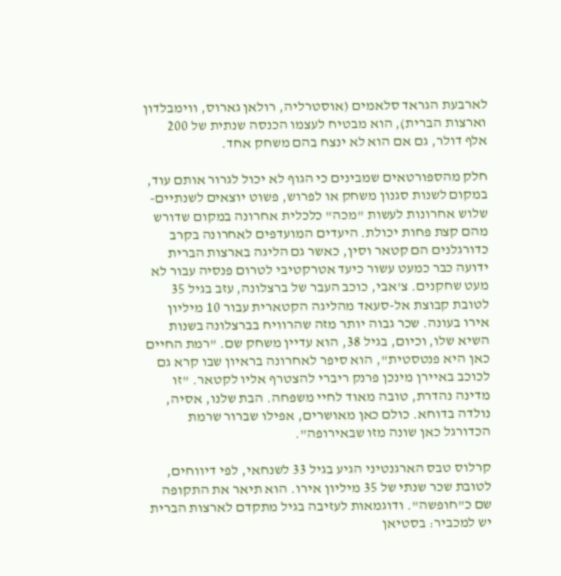לארבעת הגראד סלאמים (אוסטרליה, רולאן גארוס, ווימבלדון וארצות הברית), הוא מבטיח לעצמו הכנסה שנתית של 200 אלף דולר, גם אם הוא לא ינצח בהם משחק אחד.

חלק מהספורטאים שמבינים כי הגוף לא יכול לגרור אותם עוד, במקום לשנות סגנון משחק או לפרוש, פשוט יוצאים לשנתיים-שלוש אחרונות לעשות "מכה" כלכלית אחרונה במקום שדורש מהם קצת פחות יכולת. היעדים המועדפים לאחרונה בקרב כדורגלנים הם קטאר וסין, כאשר גם הליגה בארצות הברית ידועה כבר כמעט עשור כיעד אטרקטיבי לטרום פנסיה עבור לא מעט שחקנים. צ'אבי, כוכב העבר של ברצלונה, עזב בגיל 35 לטובת קבוצת אל-סעאד מהליגה הקטארית עבור 10 מיליון אירו בעונה. שכר גבוה יותר מזה שהרוויח בברצלונה בשנות השיא שלו, וכיום, בגיל 38, הוא עדיין משחק שם. "רמת החיים כאן היא פנטסטית", הוא סיפר לאחרונה בראיון שבו קרא גם לכוכב באיירן מינכן פרנק ריברי להצטרף אליו לקטאר. "זו מדינה נהדרת, טובה מאוד לחיי משפחה. הבת שלנו, אסיה, נולדה בדוחא. כולם כאן מאושרים, אפילו שברור שרמת הכדורגל כאן שונה מזו שבאירופה".

קרלוס טבס הארגנטיני הגיע בגיל 33 לשנחאי, לפי דיווחים, לטובת שכר שנתי של 35 מיליון אירו. הוא תיאר את התקופה שם כ"חופשה". ודוגמאות לעזיבה בגיל מתקדם לארצות הברית יש למכביר: בסטיאן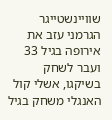שוויינשטייגר הגרמני עזב את אירופה בגיל 33 ועבר לשחק בשיקגו, אשלי קול האנגלי משחק בגיל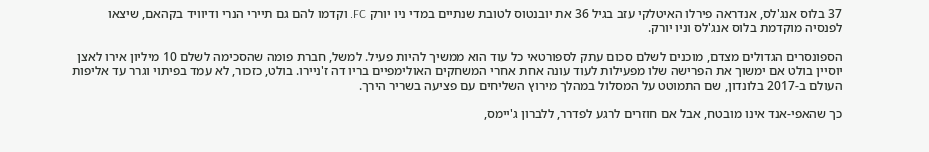37 בלוס אנג'לס, אנדראה פירלו האיטלקי עזב בגיל 36 את יובנטוס לטובת שנתיים במדי ניו יורק FC. וקדמו להם גם תיירי הנרי ודיוויד בקהאם, שיצאו לפנסיה מוקדמת בלוס אנג'לס וניו יורק.

הספונסרים הגדולים מצדם, מוכנים לשלם סכום עתק לספורטאי כל עוד הוא ממשיך להיות פעיל. למשל, חברת פומה שהסכימה לשלם 10 מיליון אירו לאצן יוסיין בולט אם ימשוך את הפרישה שלו מפעילות לעוד עונה אחת אחרי המשחקים האולימפיים בריו דה ז'ניירו. בולט, כזכור, לא עמד בפיתוי וגרר עד אליפות העולם ב-2017 בלונדון, שם התמוטט על המסלול במהלך מירוץ השליחים עם פציעה בשריר הירך.

כך שהאפי-אנד אינו מובטח, אבל אם חוזרים לרגע לפדרר, ללברון ג'יימס,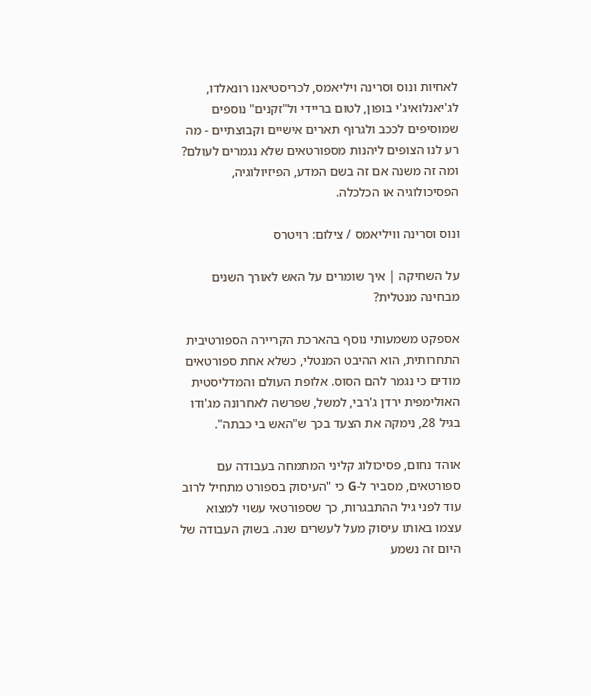לאחיות ונוס וסרינה ויליאמס, לכריסטיאנו רונאלדו, לג'יאנלואיג'י בופון, לטום בריידי ול"זקנים" נוספים שמוסיפים לככב ולגרוף תארים אישיים וקבוצתיים - מה רע לנו הצופים ליהנות מספורטאים שלא נגמרים לעולם? ומה זה משנה אם זה בשם המדע, הפיזיולוגיה, הפסיכולוגיה או הכלכלה.

ונוס וסרינה וויליאמס / צילום: רויטרס

על השחיקה | איך שומרים על האש לאורך השנים מבחינה מנטלית?

אספקט משמעותי נוסף בהארכת הקריירה הספורטיבית התחרותית, הוא ההיבט המנטלי, כשלא אחת ספורטאים מודים כי נגמר להם הסוס. אלופת העולם והמדליסטית האולימפית ירדן ג'רבי, למשל, שפרשה לאחרונה מג'ודו בגיל 28, נימקה את הצעד בכך ש"האש בי כבתה".

אוהד נחום, פסיכולוג קליני המתמחה בעבודה עם ספורטאים, מסביר ל-G כי "העיסוק בספורט מתחיל לרוב עוד לפני גיל ההתבגרות, כך שספורטאי עשוי למצוא עצמו באותו עיסוק מעל לעשרים שנה. בשוק העבודה של היום זה נשמע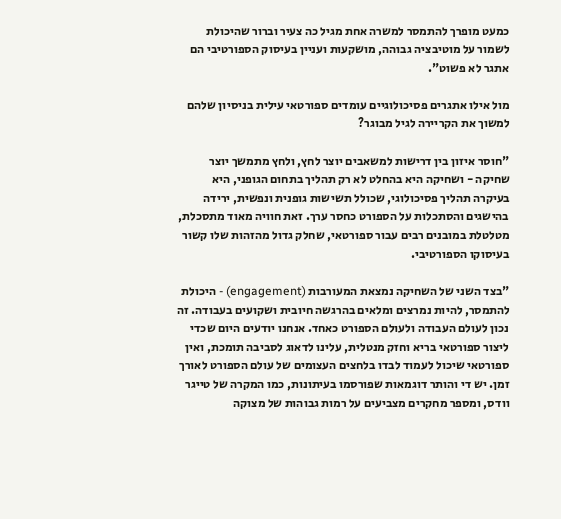כמעט מופרך להתמסר למשרה אחת מגיל כה צעיר וברור שהיכולת לשמור על מוטיבציה גבוהה, מושקעות ועניין בעיסוק הספורטיבי הם אתגר לא פשוט".

מול אילו אתגרים פסיכולוגיים עומדים ספורטאי עילית בניסיון שלהם למשוך את הקריירה לגיל מבוגר?

"חוסר איזון בין דרישות למשאבים יוצר לחץ, ולחץ מתמשך יוצר שחיקה - ושחיקה היא בהחלט לא רק תהליך בתחום הגופני, היא בעיקרה תהליך פסיכולוגי, שכולל תשישות גופנית ונפשית, ירידה בהישגים והסתכלות על הספורט כחסר ערך. זאת חוויה מאוד מתסכלת, מטלטלת במובנים רבים עבור ספורטאי, שחלק גדול מהזהות שלו קשור בעיסוקו הספורטיבי.

"בצד השני של השחיקה נמצאת המעורבות (engagement) - היכולת להתמסר, להיות נמרצים ומלאים בהרגשה חיובית ושקועים בעבודה. זה נכון לעולם העבודה ולעולם הספורט כאחד. אנחנו יודעים היום שכדי ליצור ספורטאי בריא וחזק מנטלית, עלינו לדאוג לסביבה תומכת, ואין ספורטאי שיכול לעמוד לבדו בלחצים העצומים של עולם הספורט לאורך זמן. יש די והותר דוגמאות שפורסמו בעיתונות, כמו המקרה של טייגר וודס, ומספר מחקרים מצביעים על רמות גבוהות של מצוקה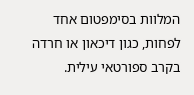המלוות בסימפטום אחד לפחות, כגון דיכאון או חרדה בקרב ספורטאי עילית.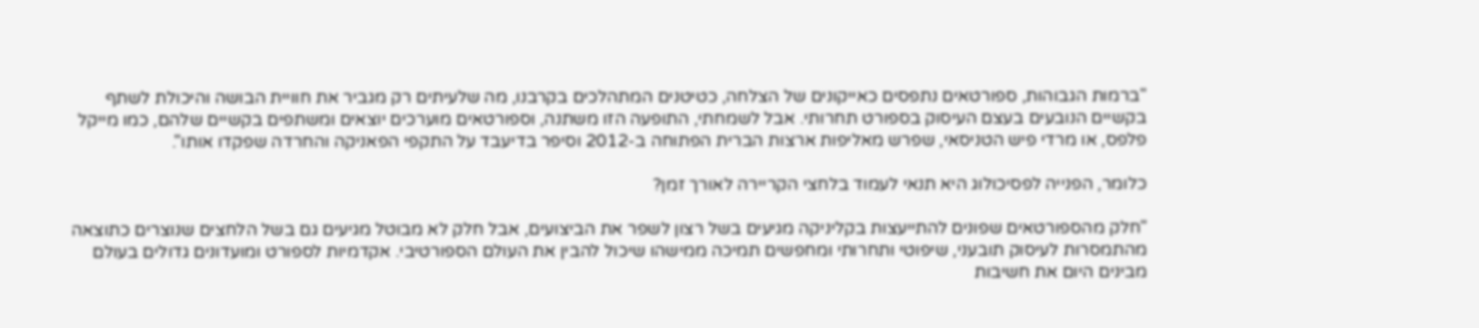"ברמות הגבוהות, ספורטאים נתפסים כאייקונים של הצלחה, כטיטנים המתהלכים בקרבנו, מה שלעיתים רק מגביר את חוויית הבושה והיכולת לשתף בקשיים הנובעים בעצם העיסוק בספורט תחרותי. אבל לשמחתי, התופעה הזו משתנה, וספורטאים מוערכים יוצאים ומשתפים בקשיים שלהם, כמו מייקל פלפס, או מרדי פיש הטניסאי, שפרש מאליפות ארצות הברית הפתוחה ב-2012 וסיפר בדיעבד על התקפי הפאניקה והחרדה שפקדו אותו".

כלומר, הפנייה לפסיכולוג היא תנאי לעמוד בלחצי הקריירה לאורך זמן?

"חלק מהספורטאים שפונים להתייעצות בקליניקה מגיעים בשל רצון לשפר את הביצועים, אבל חלק לא מבוטל מגיעים גם בשל הלחצים שנוצרים כתוצאה מהתמסרות לעיסוק תובעני, שיפוטי ותחרותי ומחפשים תמיכה ממישהו שיכול להבין את העולם הספורטיבי. אקדמיות לספורט ומועדונים גדולים בעולם מבינים היום את חשיבות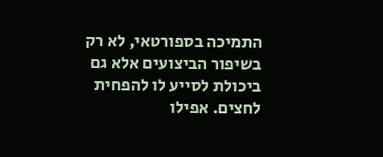התמיכה בספורטאי, לא רק בשיפור הביצועים אלא גם ביכולת לסייע לו להפחית לחצים. אפילו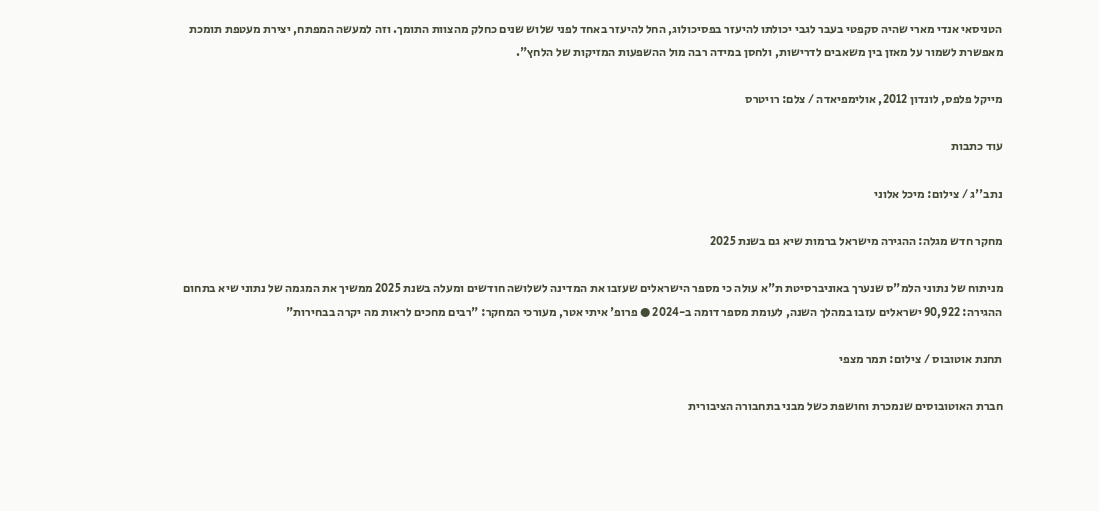הטניסאי אנדי מארי שהיה סקפטי בעבר לגבי יכולתו להיעזר בפסיכולוג, החל להיעזר באחד לפני שלוש שנים כחלק מהצוות התומך. וזה למעשה המפתח, יצירת מעטפת תומכת מאפשרת לשמור על מאזן בין משאבים לדרישות, ולחסן במידה רבה מול ההשפעות המזיקות של הלחץ".

מייקל פלפס, לונדון 2012, אולימפיאדה / צלם: רויטרס

עוד כתבות

נתב''ג / צילום: מיכל אלוני

מחקר חדש מגלה: ההגירה מישראל ברמות שיא גם בשנת 2025

מניתוח של נתוני הלמ"ס שנערך באוניברסיטת ת"א עולה כי מספר הישראלים שעזבו את המדינה לשלושה חודשים ומעלה בשנת 2025 ממשיך את המגמה של נתוני שיא בתחום ההגירה: 90,922 ישראלים עזבו במהלך השנה, לעומת מספר דומה ב-2024 ● פרופ' איתי אטר, מעורכי המחקר: "רבים מחכים לראות מה יקרה בבחירות"

תחנת אוטובוס / צילום: תמר מצפי

חברת האוטובוסים שנמכרת וחושפת כשל מבני בתחבורה הציבורית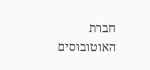חברת האוטובוסים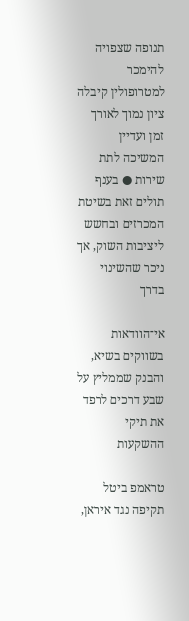תנופה שצפויה להימכר למטרופולין קיבלה ציון נמוך לאורך זמן ועדיין המשיכה לתת שירות ● בענף תולים זאת בשיטת המכרזים ובחשש ליציבות השוק, אך ניכר שהשינוי בדרך

אי־הוודאות בשווקים בשיא, והבנק שממליץ על שבע דרכים לרפד את תיקי ההשקעות

טראמפ ביטל תקיפה נגד איראן,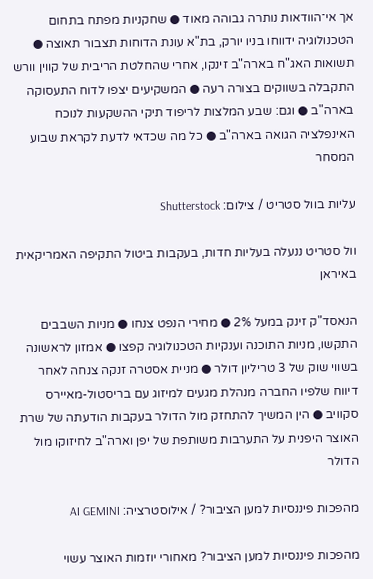אך אי־הוודאות נותרה גבוהה מאוד ● שחקניות מפתח בתחום הטכנולוגיה ידווחו בניו יורק, בת"א עונת הדוחות תצבור תאוצה ● תשואות האג"ח בארה"ב זינקו, אחרי שהחלטת הריבית של קווין וורש התקבלה בשווקים בצורה רעה ● המשקיעים יצפו לדוח התעסוקה בארה"ב ● וגם: שבע המלצות לריפוד תיקי ההשקעות לנוכח האינפלציה הגואה בארה"ב ● כל מה שכדאי לדעת לקראת שבוע המסחר

עליות בוול סטריט / צילום: Shutterstock

וול סטריט ננעלה בעליות חדות, בעקבות ביטול התקיפה האמריקאית באיראן

הנאסד"ק זינק במעל 2% ● מחירי הנפט צנחו ● מניות השבבים התקשו, מניות התוכנה וענקיות הטכנולוגיה קפצו ● אמזון לראשונה בשווי שוק של 3 טריליון דולר ● מניית אסטרה זנקה צנחה לאחר דיווח שלפיו החברה מנהלת מגעים למיזוג עם בריסטול-מאיירס סקוויב ● הין המשיך להתחזק מול הדולר בעקבות הודעתה של שרת האוצר היפנית על התערבות משותפת של יפן וארה"ב לחיזוקו מול הדולר

מהפכות פיננסיות למען הציבור? / אילוסטרציה: AI GEMINI

מהפכות פיננסיות למען הציבור? מאחורי יוזמות האוצר עשוי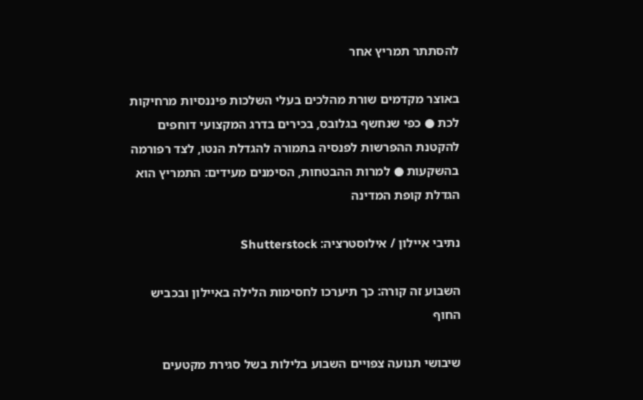להסתתר תמריץ אחר

באוצר מקדמים שורת מהלכים בעלי השלכות פיננסיות מרחיקות לכת ● כפי שנחשף בגלובס, בכירים בדרג המקצועי דוחפים להקטנת ההפרשות לפנסיה בתמורה להגדלת הנטו, לצד רפורמה בהשקעות ● למרות ההבטחות, הסימנים מעידים: התמריץ הוא הגדלת קופת המדינה

נתיבי איילון / אילוסטרציה: Shutterstock

השבוע זה קורה: כך תיערכו לחסימות הלילה באיילון ובכביש החוף

שיבושי תנועה צפויים השבוע בלילות בשל סגירת מקטעים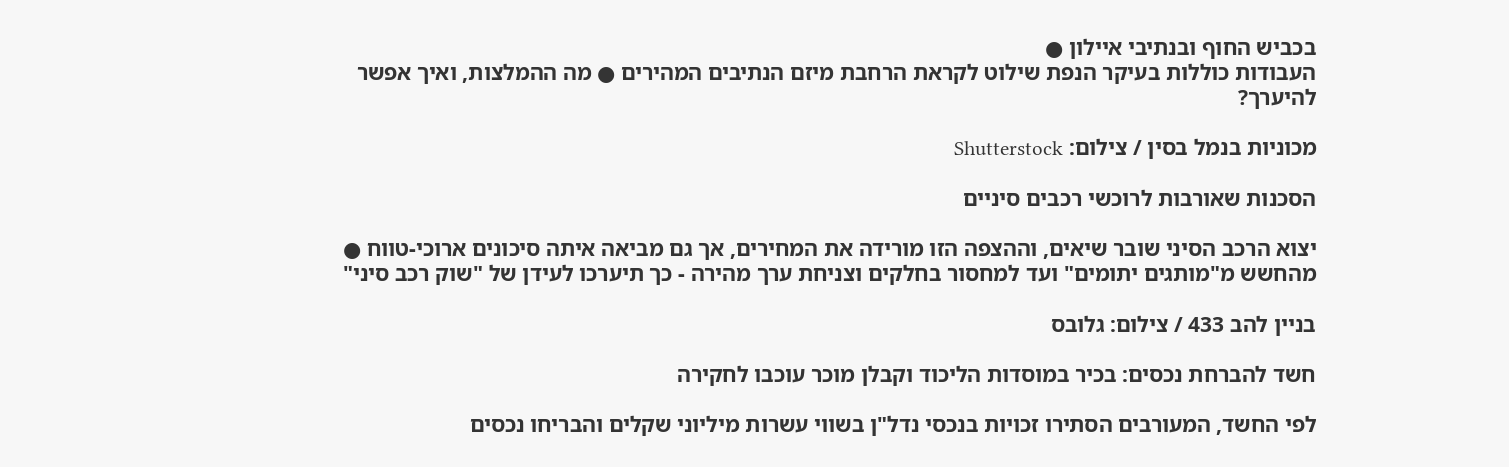בכביש החוף ובנתיבי איילון ●
העבודות כוללות בעיקר הנפת שילוט לקראת הרחבת מיזם הנתיבים המהירים ● מה ההמלצות, ואיך אפשר להיערך?

מכוניות בנמל בסין / צילום: Shutterstock

הסכנות שאורבות לרוכשי רכבים סיניים

יצוא הרכב הסיני שובר שיאים, וההצפה הזו מורידה את המחירים, אך גם מביאה איתה סיכונים ארוכי-טווח ● מהחשש מ"מותגים יתומים" ועד למחסור בחלקים וצניחת ערך מהירה - כך תיערכו לעידן של "שוק רכב סיני"

בניין להב 433 / צילום: גלובס

חשד להברחת נכסים: בכיר במוסדות הליכוד וקבלן מוכר עוכבו לחקירה

לפי החשד, המעורבים הסתירו זכויות בנכסי נדל"ן בשווי עשרות מיליוני שקלים והבריחו נכסים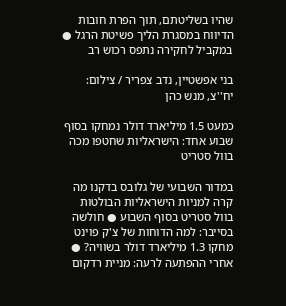שהיו בשליטתם, תוך הפרת חובות הדיווח במסגרת הליך פשיטת הרגל ● במקביל לחקירה נתפס רכוש רב

בני אפשטיין, נדב צפריר / צילום: יח''צ, מנש כהן

כמעט 1.5 מיליארד דולר נמחקו בסוף שבוע אחד: הישראליות שחטפו מכה בוול סטריט

במדור השבועי של גלובס בדקנו מה קרה למניות הישראליות הבולטות בוול סטריט בסוף השבוע ● חולשה בסייבר: למה הדוחות של צ'ק פוינט מחקו 1.3 מיליארד דולר בשוויה? ● אחרי ההפתעה לרעה: מניית רדקום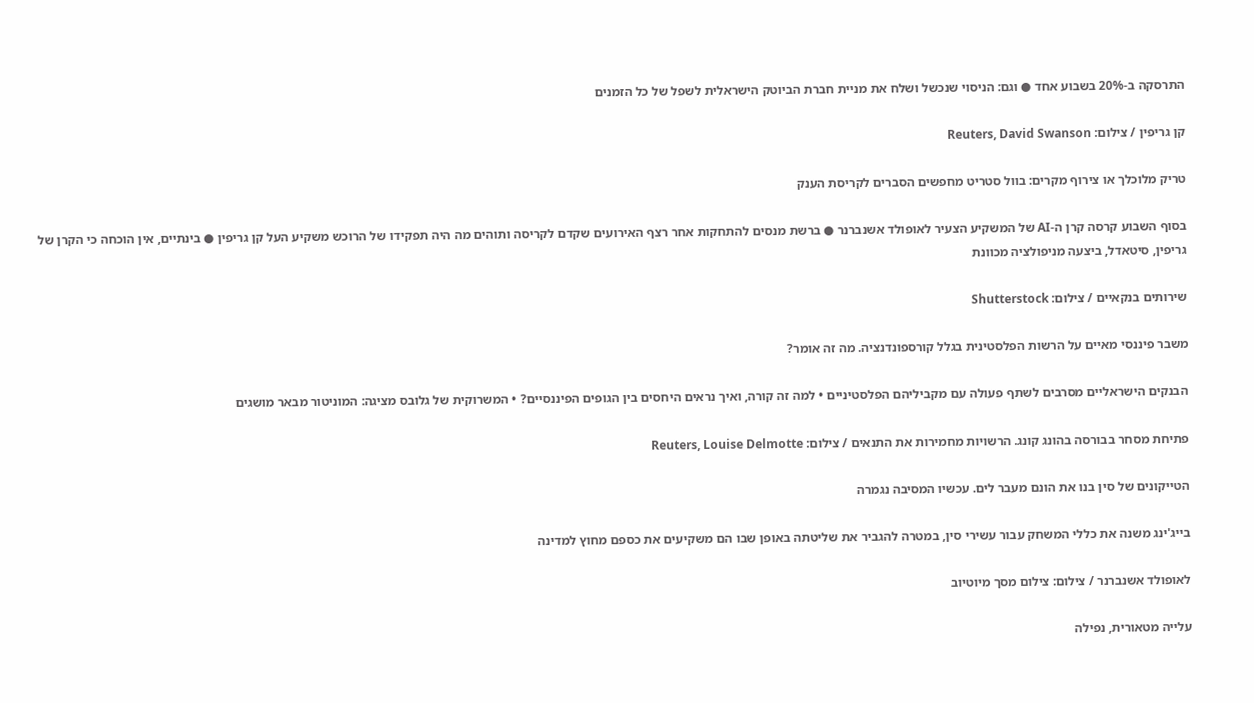התרסקה ב-20% בשבוע אחד ● וגם: הניסוי שנכשל ושלח את מניית חברת הביוטק הישראלית לשפל של כל הזמנים

קן גריפין / צילום: Reuters, David Swanson

טריק מלוכלך או צירוף מקרים: בוול סטריט מחפשים הסברים לקריסת הענק

בסוף השבוע קרסה קרן ה-AI של המשקיע הצעיר לאופולד אשנברנר ● ברשת מנסים להתחקות אחר רצף האירועים שקדם לקריסה ותוהים מה היה תפקידו של הרוכש משקיע העל קן גריפין ● בינתיים, אין הוכחה כי הקרן של גריפין, סיטאדל, ביצעה מניפולציה מכוונת

שירותים בנקאיים / צילום: Shutterstock

משבר פיננסי מאיים על הרשות הפלסטינית בגלל קורספונדנציה. מה זה אומר?

הבנקים הישראליים מסרבים לשתף פעולה עם מקביליהם הפלסטיניים • למה זה קורה, ואיך נראים היחסים בין הגופים הפיננסיים? • המשרוקית של גלובס מציגה: המוניטור מבאר מושגים

פתיחת מסחר בבורסה בהונג קונג. הרשויות מחמירות את התנאים / צילום: Reuters, Louise Delmotte

הטייקונים של סין בנו את הונם מעבר לים. עכשיו המסיבה נגמרה

בייג'ינג משנה את כללי המשחק עבור עשירי סין, במטרה להגביר את שליטתה באופן שבו הם משקיעים את כספם מחוץ למדינה

לאופולד אשנברנר / צילום: צילום מסך מיוטיוב

עלייה מטאורית, נפילה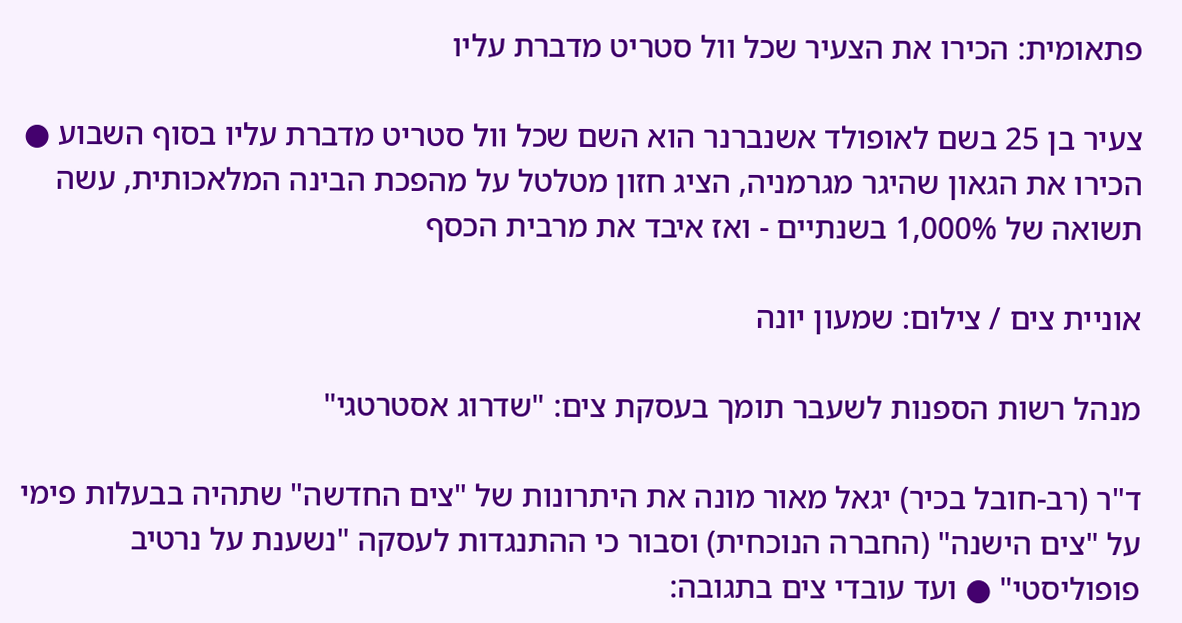פתאומית: הכירו את הצעיר שכל וול סטריט מדברת עליו

צעיר בן 25 בשם לאופולד אשנברנר הוא השם שכל וול סטריט מדברת עליו בסוף השבוע ● הכירו את הגאון שהיגר מגרמניה, הציג חזון מטלטל על מהפכת הבינה המלאכותית, עשה תשואה של 1,000% בשנתיים - ואז איבד את מרבית הכסף

אוניית צים / צילום: שמעון יונה

מנהל רשות הספנות לשעבר תומך בעסקת צים: "שדרוג אסטרטגי"

ד"ר (רב-חובל בכיר) יגאל מאור מונה את היתרונות של "צים החדשה" שתהיה בבעלות פימי על "צים הישנה" (החברה הנוכחית) וסבור כי ההתנגדות לעסקה "נשענת על נרטיב פופוליסטי" ● ועד עובדי צים בתגובה: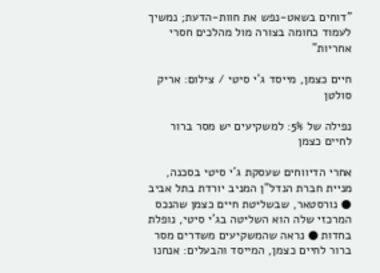"דוחים בשאט-נפש את חוות-הדעת; נמשיך לעמוד כחומה בצורה מול מהלכים חסרי אחריות"

חיים כצמן, מייסד ג'י סיטי / צילום: אריק סולטן

נפילה של 5%: למשקיעים יש מסר ברור לחיים כצמן

אחרי הדיווחים שעסקת ג'י סיטי בסכנה, מניית חברת הנדל"ן המניב יורדת בתל אביב ● נורסטאר, שבשליטת חיים כצמן שהנכס המרכזי שלה הוא השליטה בג'י סיטי, נופלת בחדות ● נראה שהמשקיעים משדרים מסר ברור לחיים כצמן, המייסד והבעלים: אנחנו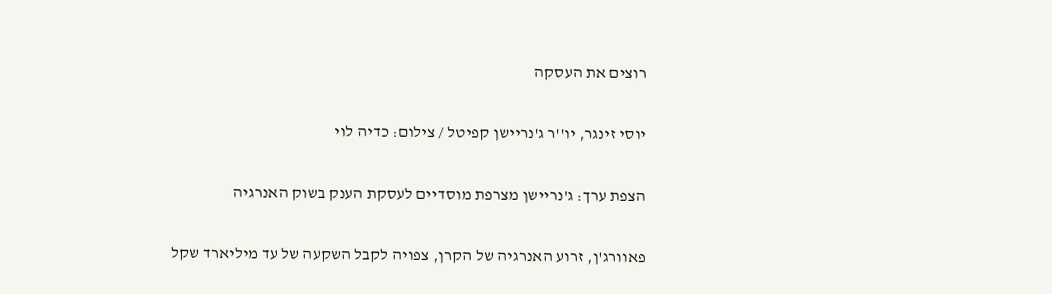רוצים את העסקה

יוסי זינגר, יו''ר ג'נריישן קפיטל / צילום: כדיה לוי

הצפת ערך: ג'נריישן מצרפת מוסדיים לעסקת הענק בשוק האנרגיה

פאוורג'ן, זרוע האנרגיה של הקרן, צפויה לקבל השקעה של עד מיליארד שקל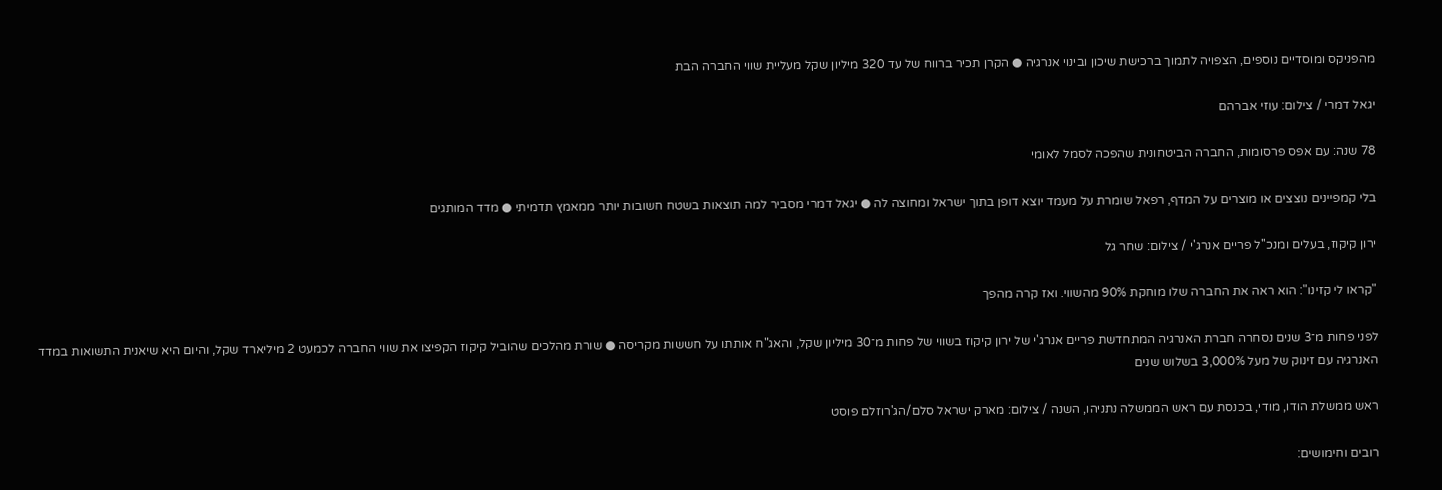מהפניקס ומוסדיים נוספים, הצפויה לתמוך ברכישת שיכון ובינוי אנרגיה ● הקרן תכיר ברווח של עד 320 מיליון שקל מעליית שווי החברה הבת

יגאל דמרי / צילום: עוזי אברהם

78 שנה: עם אפס פרסומות, החברה הביטחונית שהפכה לסמל לאומי

בלי קמפיינים נוצצים או מוצרים על המדף, רפאל שומרת על מעמד יוצא דופן בתוך ישראל ומחוצה לה ● יגאל דמרי מסביר למה תוצאות בשטח חשובות יותר ממאמץ תדמיתי ● מדד המותגים

ירון קיקוז, בעלים ומנכ''ל פריים אנרג'י / צילום: שחר גל

"קראו לי קזינו": הוא ראה את החברה שלו מוחקת 90% מהשווי. ואז קרה מהפך

לפני פחות מ־3 שנים נסחרה חברת האנרגיה המתחדשת פריים אנרג'י של ירון קיקוז בשווי של פחות מ־30 מיליון שקל, והאג"ח אותתו על חששות מקריסה ● שורת מהלכים שהוביל קיקוז הקפיצו את שווי החברה לכמעט 2 מיליארד שקל, והיום היא שיאנית התשואות במדד האנרגיה עם זינוק של מעל 3,000% בשלוש שנים

ראש ממשלת הודו, מודי, בכנסת עם ראש הממשלה נתניהו, השנה / צילום: מארק ישראל סלם/הג'רוזלם פוסט

רובים וחימושים: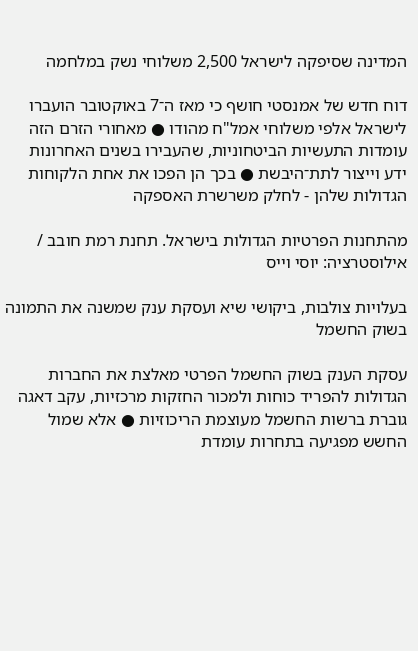המדינה שסיפקה לישראל 2,500 משלוחי נשק במלחמה

דוח חדש של אמנסטי חושף כי מאז ה־7 באוקטובר הועברו לישראל אלפי משלוחי אמל"ח מהודו ● מאחורי הזרם הזה עומדות התעשיות הביטחוניות, שהעבירו בשנים האחרונות ידע וייצור לתת־היבשת ● בכך הן הפכו את אחת הלקוחות הגדולות שלהן - לחלק משרשרת האספקה

מהתחנות הפרטיות הגדולות בישראל. תחנת רמת חובב / אילוסטרציה: יוסי וייס

בעלויות צולבות, ביקושי שיא ועסקת ענק שמשנה את התמונה בשוק החשמל

עסקת הענק בשוק החשמל הפרטי מאלצת את החברות הגדולות להפריד כוחות ולמכור החזקות מרכזיות, עקב דאגה גוברת ברשות החשמל מעוצמת הריכוזיות ● אלא שמול החשש מפגיעה בתחרות עומדת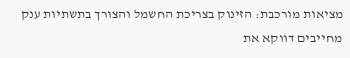מציאות מורכבת: הזינוק בצריכת החשמל והצורך בתשתיות ענק מחייבים דווקא את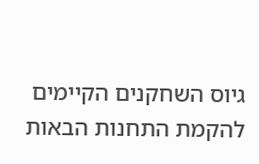גיוס השחקנים הקיימים להקמת התחנות הבאות